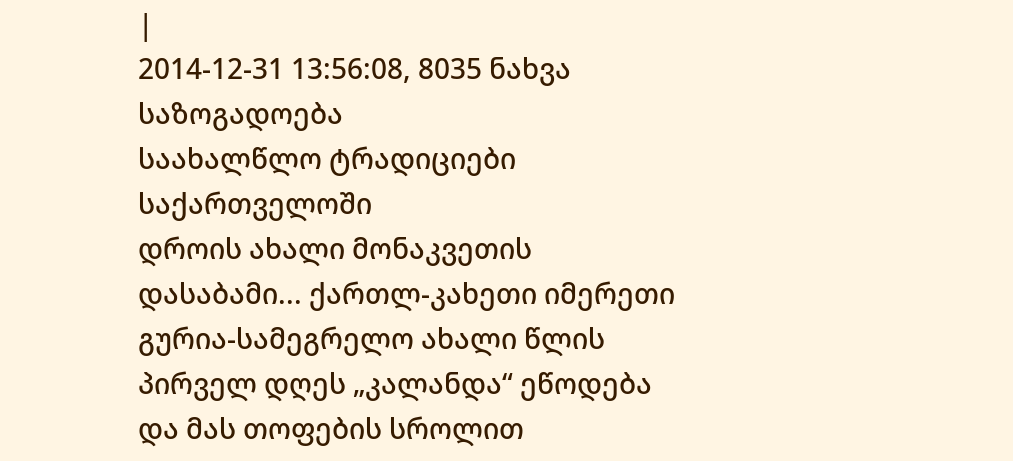|
2014-12-31 13:56:08, 8035 ნახვა
საზოგადოება
საახალწლო ტრადიციები საქართველოში
დროის ახალი მონაკვეთის დასაბამი... ქართლ-კახეთი იმერეთი გურია-სამეგრელო ახალი წლის პირველ დღეს „კალანდა“ ეწოდება და მას თოფების სროლით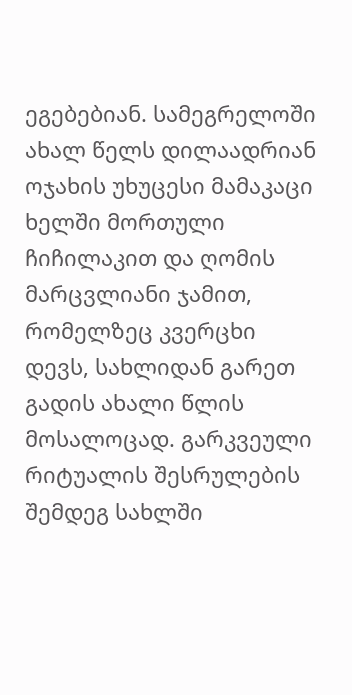ეგებებიან. სამეგრელოში ახალ წელს დილაადრიან ოჯახის უხუცესი მამაკაცი ხელში მორთული ჩიჩილაკით და ღომის მარცვლიანი ჯამით, რომელზეც კვერცხი დევს, სახლიდან გარეთ გადის ახალი წლის მოსალოცად. გარკვეული რიტუალის შესრულების შემდეგ სახლში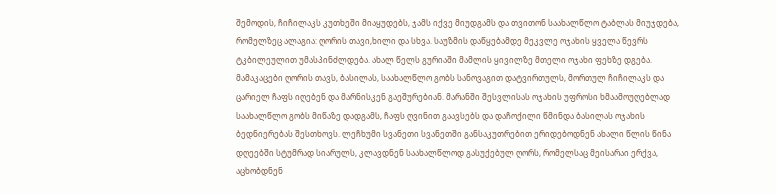შემოდის, ჩიჩილაკს კუთხეში მიაყუდებს, ჯამს იქვე მიუდგამს და თვითონ საახალწლო ტაბლას მიუჯდება, რომელზეც ალაგია: ღორის თავი,ხილი და სხვა. საუზმის დაწყებამდე მეკვლე ოჯახის ყველა წევრს ტკბილეულით უმასპინძლდება. ახალ წელს გურიაში მამლის ყივილზე მთელი ოჯახი ფეხზე დგება. მამაკაცები ღორის თავს, ბასილას, საახალწლო გობს სანოვაგით დატვირთულს, მორთულ ჩიჩილაკს და ცარიელ ჩაფს იღებენ და მარნისკენ გაეშურებიან. მარანში შესვლისას ოჯახის უფროსი ხმაამოუღებლად საახალწლო გობს მიწაზე დადგამს, ჩაფს ღვინით გაავსებს და დაჩოქილი წმინდა ბასილას ოჯახის ბედნიერებას შესთხოვს. ლეჩხუმი სვანეთი სვანეთში განსაკუთრებით ერიდებოდნენ ახალი წლის წინა დღეებში სტუმრად სიარულს, კლავდნენ საახალწლოდ გასუქებულ ღორს, რომელსაც მეისარაი ერქვა, აცხობდნენ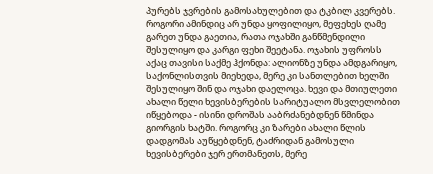პურებს ჯვრების გამოსახულებით და ტკბილ კვერებს. როგორი ამინდიც არ უნდა ყოფილიყო, მეფეხეს ღამე გარეთ უნდა გაეთია, რათა ოჯახში განწმენდილი შესულიყო და კარგი ფეხი შეეტანა. ოჯახის უფროსს აქაც თავისი საქმე ჰქონდა: ალიონზე უნდა ამდგარიყო, საქონლისთვის მიეხედა, მერე კი სანთლებით ხელში შესულიყო შინ და ოჯახი დაელოცა. ხევი და მთიულეთი ახალი წელი ხევისბერების სარიტუალო მსვლელობით იწყებოდა - ისინი დროშას ააბრძანებდნენ წმინდა გიორგის ხატში. როგორც კი ზარები ახალი წლის დადგომას აუწყებდნენ, ტაძრიდან გამოსული ხევისბერები ჯერ ერთმანეთს, მერე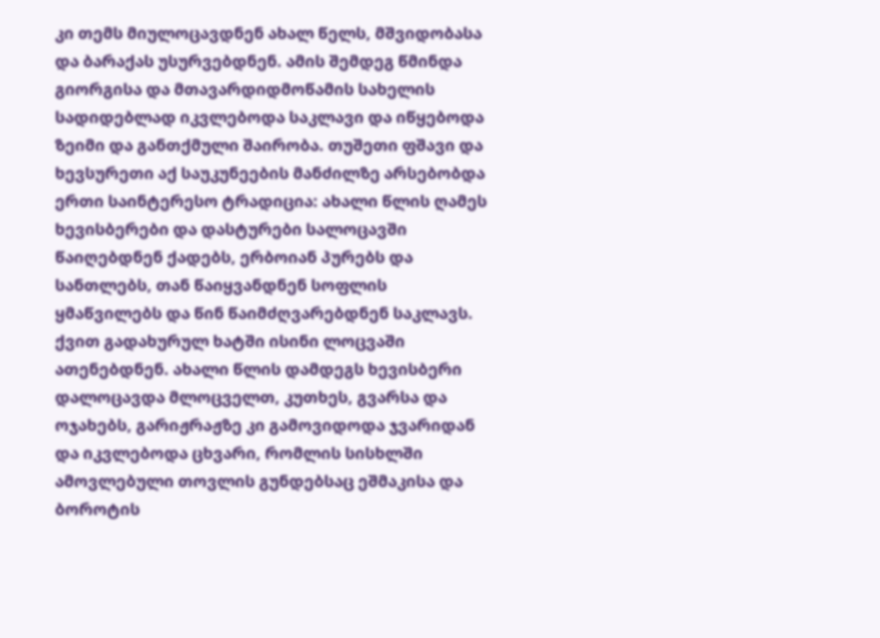კი თემს მიულოცავდნენ ახალ წელს, მშვიდობასა და ბარაქას უსურვებდნენ. ამის შემდეგ წმინდა გიორგისა და მთავარდიდმოწამის სახელის სადიდებლად იკვლებოდა საკლავი და იწყებოდა ზეიმი და განთქმული შაირობა. თუშეთი ფშავი და ხევსურეთი აქ საუკუნეების მანძილზე არსებობდა ერთი საინტერესო ტრადიცია: ახალი წლის ღამეს ხევისბერები და დასტურები სალოცავში წაიღებდნენ ქადებს, ერბოიან პურებს და სანთლებს, თან წაიყვანდნენ სოფლის ყმაწვილებს და წინ წაიმძღვარებდნენ საკლავს. ქვით გადახურულ ხატში ისინი ლოცვაში ათენებდნენ. ახალი წლის დამდეგს ხევისბერი დალოცავდა მლოცველთ, კუთხეს, გვარსა და ოჯახებს, გარიჟრაჟზე კი გამოვიდოდა ჯვარიდან და იკვლებოდა ცხვარი, რომლის სისხლში ამოვლებული თოვლის გუნდებსაც ეშმაკისა და ბოროტის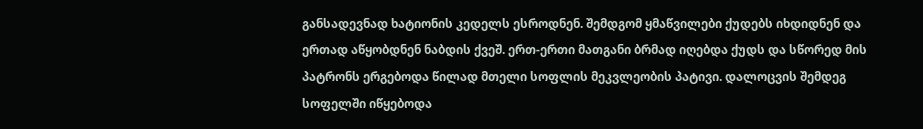განსადევნად ხატიონის კედელს ესროდნენ. შემდგომ ყმაწვილები ქუდებს იხდიდნენ და ერთად აწყობდნენ ნაბდის ქვეშ. ერთ-ერთი მათგანი ბრმად იღებდა ქუდს და სწორედ მის პატრონს ერგებოდა წილად მთელი სოფლის მეკვლეობის პატივი. დალოცვის შემდეგ სოფელში იწყებოდა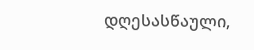დღესასწაული,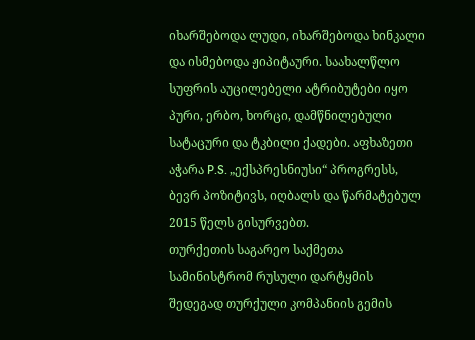იხარშებოდა ლუდი, იხარშებოდა ხინკალი და ისმებოდა ჟიპიტაური. საახალწლო სუფრის აუცილებელი ატრიბუტები იყო პური, ერბო, ხორცი, დამწნილებული სატაცური და ტკბილი ქადები. აფხაზეთი
აჭარა P.S. „ექსპრესნიუსი“ პროგრესს, ბევრ პოზიტივს, იღბალს და წარმატებულ 2015 წელს გისურვებთ.
თურქეთის საგარეო საქმეთა სამინისტრომ რუსული დარტყმის შედეგად თურქული კომპანიის გემის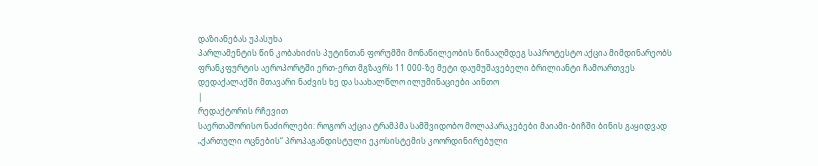დაზიანებას უპასუხა
პარლამენტის წინ კობახიძის პუტინთან ფორუმში მონაწილეობის წინააღმდეგ საპროტესტო აქცია მიმდინარეობს
ფრანკფურტის აეროპორტში ერთ-ერთ მგზავრს 11 000-ზე მეტი დაუმუშავებელი ბრილიანტი ჩამოართვეს
დედაქალაქში მთავარი ნაძვის ხე და საახალწლო ილუმინაციები აინთო
|
რედაქტორის რჩევით
საერთაშორისო ნაძირლები: როგორ აქცია ტრამპმა სამშვიდობო მოლაპარაკებები მაიამი-ბიჩში ბინის გაყიდვად
„ქართული ოცნების“ პროპაგანდისტული ეკოსისტემის კოორდინირებული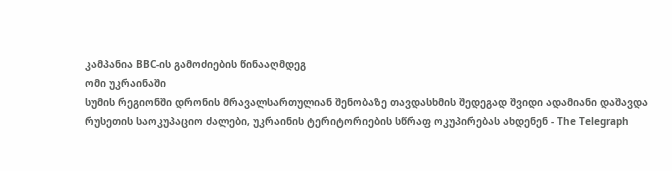კამპანია BBC-ის გამოძიების წინააღმდეგ
ომი უკრაინაში
სუმის რეგიონში დრონის მრავალსართულიან შენობაზე თავდასხმის შედეგად შვიდი ადამიანი დაშავდა
რუსეთის საოკუპაციო ძალები, უკრაინის ტერიტორიების სწრაფ ოკუპირებას ახდენენ - The Telegraph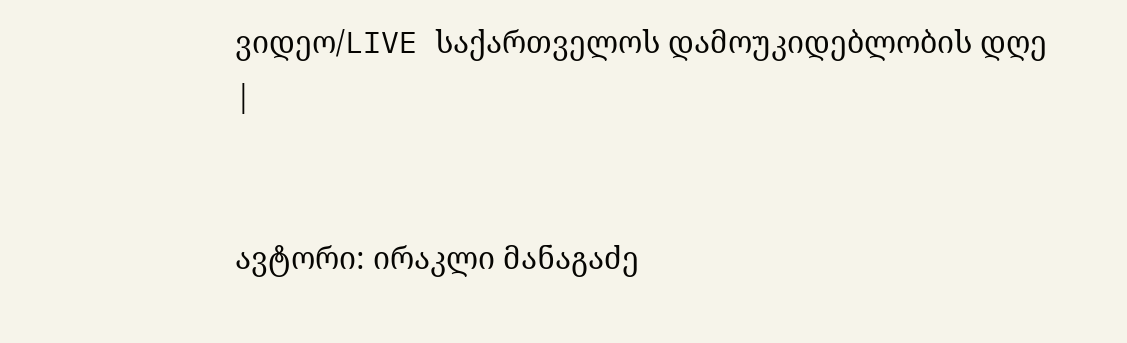ვიდეო/LIVE საქართველოს დამოუკიდებლობის დღე
|


ავტორი: ირაკლი მანაგაძე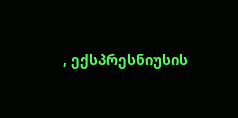, ექსპრესნიუსის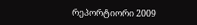რეპორტიორი 2009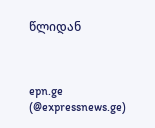წლიდან



epn.ge (@expressnews.ge)